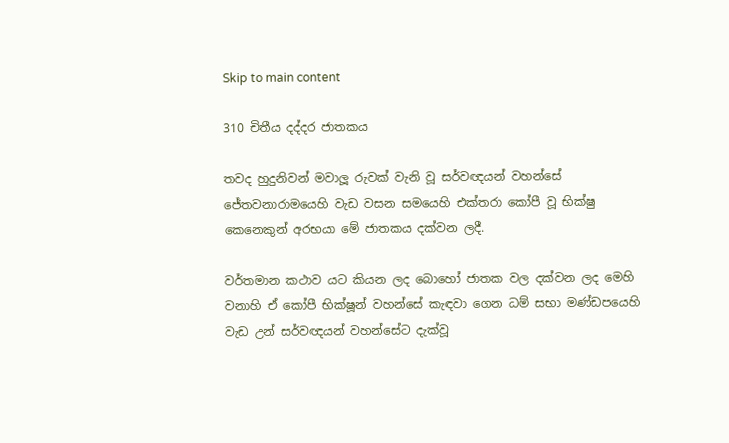Skip to main content

310 චිතීය දද්දර ජාතකය

තවද හුදුනිවන් මවාලූ රුවක් වැනි වූ සර්වඥයන් වහන්සේ ජේතවනාරාමයෙහි වැඩ වසන සමයෙහි එක්තරා කෝපී වූ භික්ෂු කෙනෙකුන් අරභයා මේ ජාතකය දක්වන ලදී.

වර්තමාන කථාව යට කියන ලද බොහෝ ජාතක වල දක්වන ලද මෙහි වනාහි ඒ කෝපී භික්ෂූන් වහන්සේ කැඳවා ගෙන ධම් සභා මණ්ඩපයෙහි වැඩ උන් සර්වඥයන් වහන්සේට දැක්වූ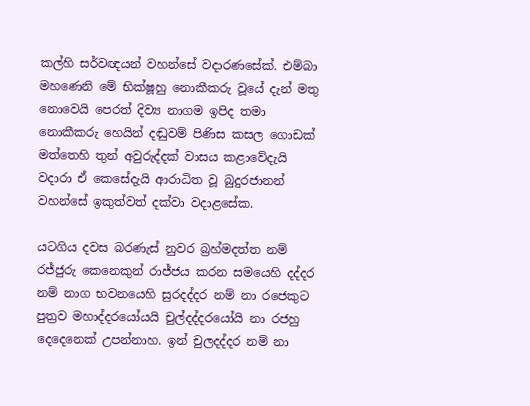කල්හි සර්වඥයන් වහන්සේ වදාරණසේක්. එම්බා මහණෙනි මේ භික්ෂූහු නොකීකරු වූයේ දැන් මතු නොවෙයි පෙරත් දිව්‍ය නාගම ඉපිද තමා නොකීකරු හෙයින් දඬුවම් පිණිස කසල ගොඩක් මත්තෙහි තුන් අවුරුද්දක් වාසය කළාවේදැයි වදාරා ඒ කෙසේදැයි ආරාධිත වූ බුදුරජානන් වහන්සේ ඉකුත්වත් දක්වා වදාළසේක.

යටගිය දවස බරණැස් නුවර බ්‍රහ්මදත්ත නම් රජ්ජුරු කෙනෙකුන් රාජ්ජය කරන සමයෙහි දද්දර නම් නාග භවනයෙහි සුරදද්දර නම් නා රජෙකුට පුත්‍රව මහාද්දරයෝයයි චුල්දද්දරයෝයි නා රජහු දෙදෙනෙක් උපන්නාහ. ඉන් චුලදද්දර නම් නා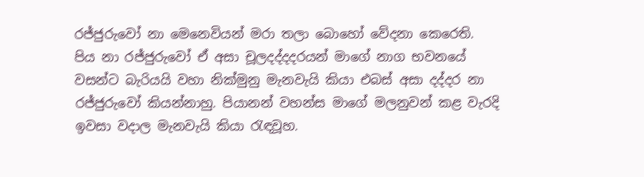රජ්ජුරුවෝ නා මෙනෙවියන් මරා තලා බොහෝ වේදනා කෙරෙති. පිය නා රජ්ජුරුවෝ ඒ අසා චූලදද්දදරයන් මාගේ නාග භවනයේ වසන්ට බැරියයි වහා නික්මුනු මැනවැයි කියා එබස් අසා දද්දර නා රජ්ජුරුවෝ කියන්නාහු. පියානන් වහන්ස මාගේ මලනුවන් කළ වැරදි ඉවසා වදාල මැනවැයි කියා රැඳවූහ.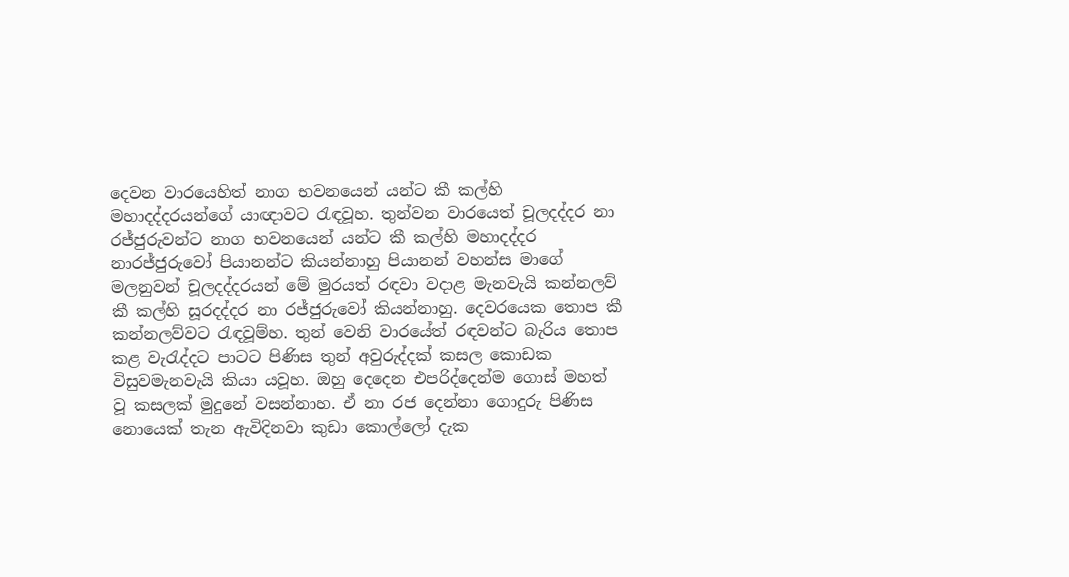දෙවන වාරයෙහිත් නාග භවනයෙන් යන්ට කී කල්හි මහාදද්දරයන්ගේ යාඥාවට රැඳවූහ. තුන්වන වාරයෙත් චූලදද්දර නා රජ්ජුරුවන්ට නාග භවනයෙන් යන්ට කී කල්හි මහාදද්දර නාරජ්ජුරුවෝ පියානන්ට කියන්නාහු පියානන් වහන්ස මාගේ මලනුවන් චූලදද්දරයන් මේ මුරයත් රඳවා වදාළ මැනවැයි කන්නලව් කී කල්හි සූරදද්දර නා රජ්ජුරුවෝ කියන්නාහු. දෙවරයෙක තොප කී කන්නලව්වට රැඳවූම්හ. තුන් වෙනි වාරයේත් රඳවන්ට බැරිය තොප කළ වැරැද්දට පාටට පිණිස තුන් අවුරුද්දක් කසල කොඩක විසුවමැනවැයි කියා යවූහ. ඔහු දෙදෙන එපරිද්දෙන්ම ගොස් මහත් වූ කසලක් මුදුනේ වසන්නාහ. ඒ නා රජ දෙන්නා ගොදුරු පිණිස නොයෙක් තැන ඇවිදිනවා කුඩා කොල්ලෝ දැක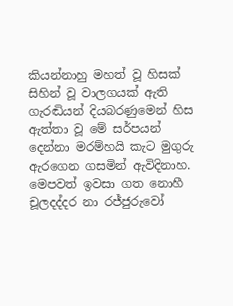කියන්නාහු මහත් වූ හිසක් සිහින් වූ වාලගයක් ඇති ගැරඬියන් දියබරණුමෙන් හිස ඇත්තා වූ මේ සර්පයන් දෙන්නා මරම්හයි කැට මුගුරු ඇරගෙන ගසමින් ඇවිදිනාහ. මෙපවත් ඉවසා ගත නොහී චූලදද්දර නා රජ්ජුරුවෝ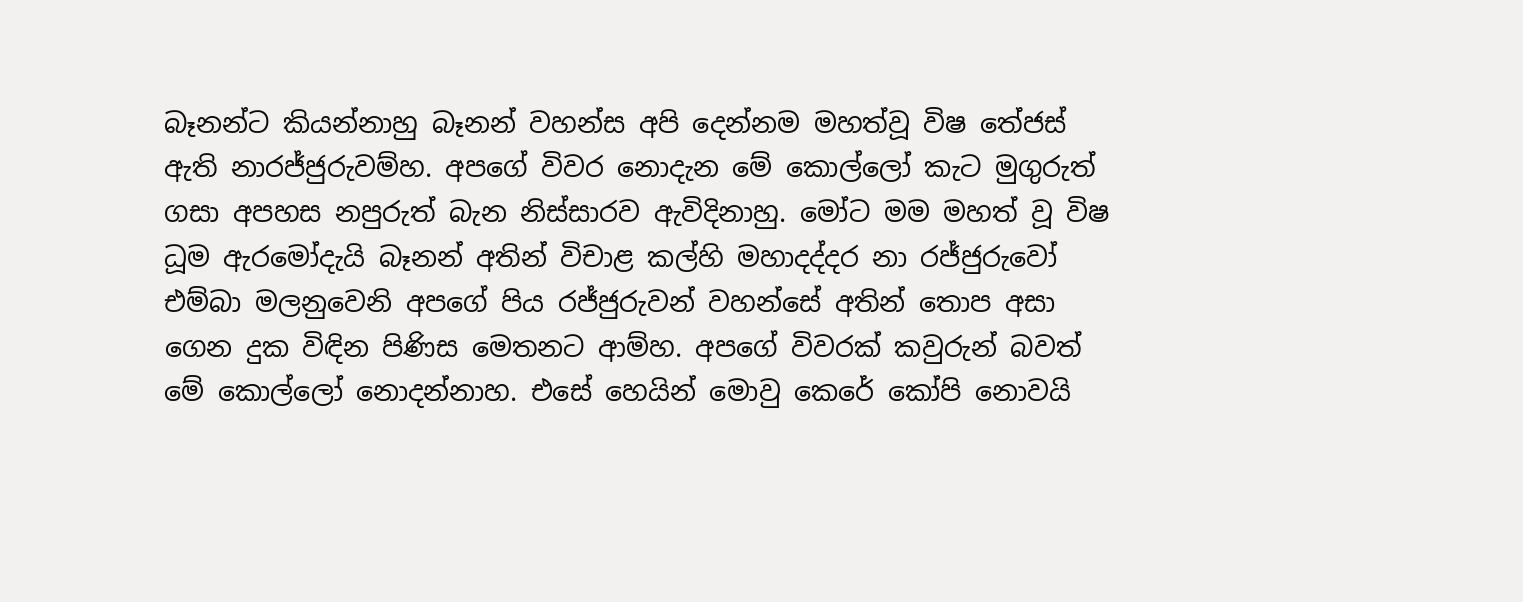බෑනන්ට කියන්නාහු බෑනන් වහන්ස අපි දෙන්නම මහත්වූ විෂ තේජස් ඇති නාරජ්ජුරුවම්හ. අපගේ විවර නොදැන මේ කොල්ලෝ කැට මුගුරුත් ගසා අපහස නපුරුත් බැන නිස්සාරව ඇවිදිනාහු. මෝට මම මහත් වූ විෂ ධූම ඇරමෝදැයි බෑනන් අතින් විචාළ කල්හි මහාදද්දර නා රජ්ජුරුවෝ එම්බා මලනුවෙනි අපගේ පිය රජ්ජුරුවන් වහන්සේ අතින් තොප අසා ගෙන දුක විඳින පිණිස මෙතනට ආම්හ. අපගේ විවරක් කවුරුන් බවත් මේ කොල්ලෝ නොදන්නාහ. එසේ හෙයින් මොවු කෙරේ කෝපි නොවයි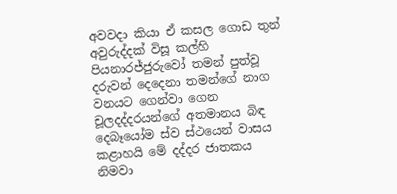අවවදා කියා ඒ කසල ගොඩ තුන් අවුරුද්දක් විසූ කල්හි පියනාරජ්ජුරුවෝ තමන් පුත්වූ දරුවන් දෙදෙනා තමන්ගේ නාග වනයට ගෙන්වා ගෙන චූලදද්දරයන්ගේ අතමානය බිඳ දෙබෑයෝම ස්ව ස්ථයෙන් වාසය කළාහයි මේ දද්දර ජාතකය නිමවා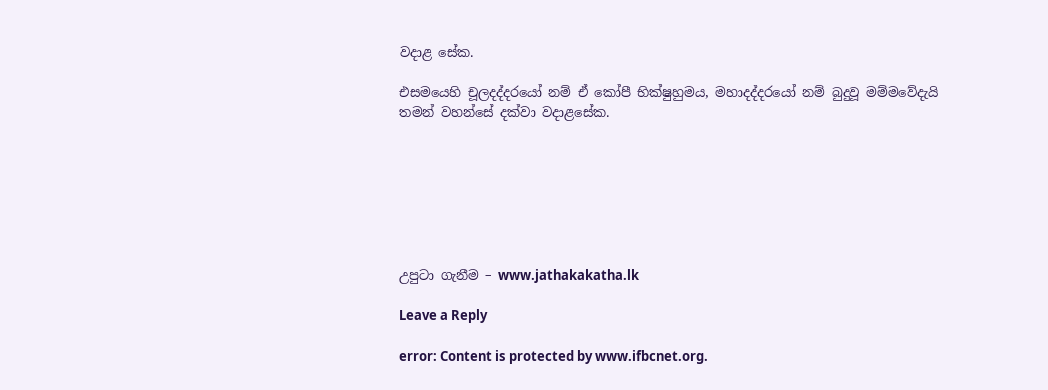වදාළ සේක.

එසමයෙහි චූලදද්දරයෝ නම් ඒ කෝපී භික්ෂුහුමය, මහාදද්දරයෝ නම් බුදුවූ මම්මවේදැයි තමන් වහන්සේ දක්වා වදාළසේක.







උපුටා ගැනීම – www.jathakakatha.lk

Leave a Reply

error: Content is protected by www.ifbcnet.org.